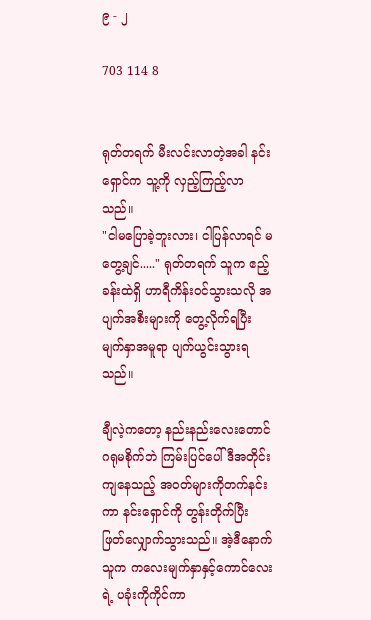၉ - ၂

703 114 8


ရုတ်တရက် မီးလင်းလာတဲ့အခါ နင်းရှောင်က သူ့ကို လှည့်ကြည့်လာသည်။
"ငါမပြောခဲ့ဘူးလား၊ ငါပြန်လာရင် မတွေ့ချင်....." ရုတ်တရက် သူက ဧည့်ခန်းထဲရှိ ဟာရီကိန်းဝင်သွားသလို အပျက်အစီးများကို တွေ့လိုက်ရပြီး မျက်နှာအမူရာ ပျက်ယွင်းသွားရသည်။

ချီလဲ့ကတော့ နည်းနည်းလေးတောင်ဂရုမစိုက်ဘဲ ကြမ်းပြင်ပေါ် ဒီအတိုင်းကျ‌နေသည့် အဝတ်များကိုတက်နင်းကာ နင်းရှောင်ကို တွန်းတိုက်ပြီး ဖြတ်လျှောက်သွားသည်။ အဲ့ဒီနောက် သူက ကလေးမျက်နှာနှင့်ကောင်လေးရဲ့ ပခုံးကိုကိုင်ကာ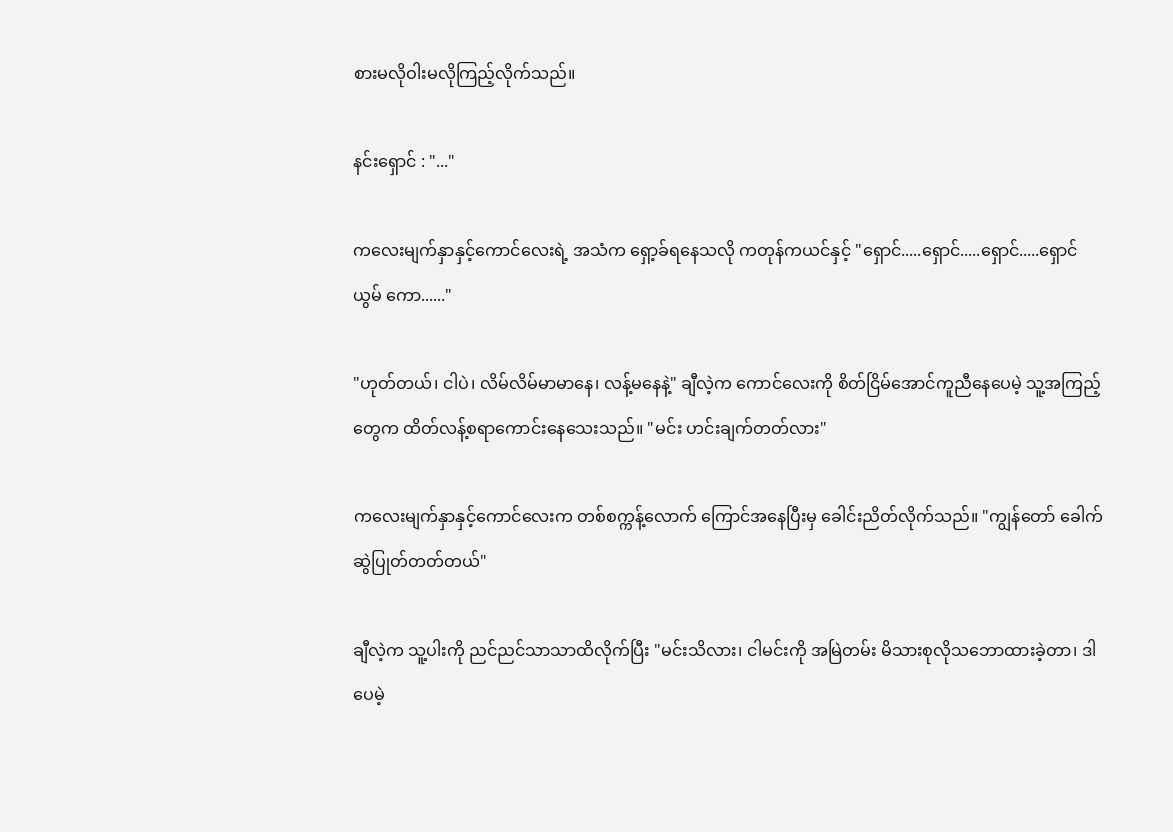စားမလိုဝါးမလိုကြည့်လိုက်သည်။

နင်းရှောင် : "..."

ကလေးမျက်နှာနှင့်ကောင်လေးရဲ့ အသံက ရှော့ခ်ရနေသလို ကတုန်ကယင်နှင့် "ရှောင်.....ရှောင်.....ရှောင်.....ရှောင်ယွမ် ကော......"

"ဟုတ်တယ်၊ ငါပဲ၊ လိမ်လိမ်မာမာနေ၊ လန့်မနေနဲ့" ချီလဲ့က ကောင်လေးကို စိတ်ငြိမ်အောင်ကူညီနေပေမဲ့ သူ့အကြည့်တွေက ထိတ်လန့်စရာကောင်းနေသေးသည်။ "မင်း ဟင်းချက်တတ်လား"

ကလေးမျက်နှာနှင့်ကောင်လေးက တစ်စက္ကန့်လောက် ကြောင်အနေပြီးမှ ခေါင်းညိတ်လိုက်သည်။ "ကျွန်တော် ခေါက်ဆွဲပြုတ်တတ်တယ်"

ချီလဲ့က သူ့ပါးကို ညင်ညင်သာသာထိလိုက်ပြီး "မင်းသိလား၊ ငါမင်းကို အမြဲတမ်း မိသားစုလိုသဘောထားခဲ့တာ၊ ဒါပေမဲ့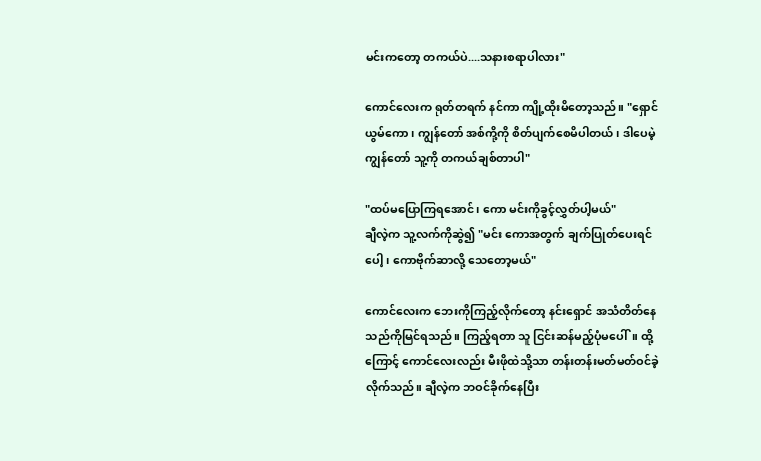မင်းကတော့ တကယ်ပဲ....သနားစရာပါလား"

ကောင်လေးက ရုတ်တရက် နင်ကာ ကျို့ထိုးမိ‌တော့သည်။ "ရှောင်ယွမ်ကော၊ ကျွန်တော် အစ်ကို့ကို စိတ်ပျက်စေမိပါတယ်၊ ဒါပေမဲ့ ကျွန်တော် သူ့ကို တကယ်ချစ်တာပါ"

"ထပ်မပြောကြရအောင်၊ ကော မင်းကိုခွင့်လွှတ်ပါ့မယ်"
ချီလဲ့က သူ့လက်ကိုဆွဲ၍ "မင်း ကောအတွက် ချက်ပြုတ်ပေးရင်ပေါ့၊ ကောဗိုက်ဆာလို့ သေတော့မယ်"

ကောင်လေးက ဘေးကိုကြည့်လိုက်တော့ နင်းရှောင် အသံတိတ်နေသည်ကိုမြင်ရသည်။ ကြည့်ရတာ သူ ငြင်းဆန်မည့်ပုံမပေါ်။ ထို့ကြောင့် ကောင်လေးလည်း မီးဖိုထဲသို့သာ တန်းတန်းမတ်မတ်ဝင်ခဲ့လိုက်သည်။ ချီလဲ့က ဘဝင်ခိုက်နေပြီး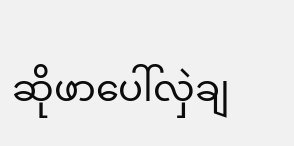ဆိုဖာပေါ်လှဲချ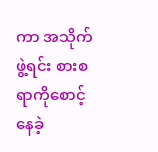ကာ အသိုက်ဖွဲ့ရင်း စားစရာကိုစောင့်နေခဲ့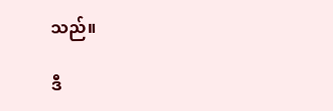သည်။

ဒီ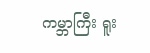ကမ္ဘာကြီး ရူး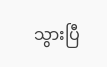သွားပြီ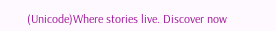(Unicode)Where stories live. Discover now